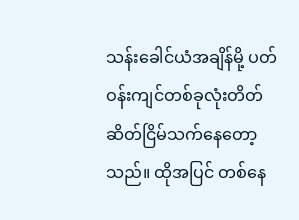သန်းခေါင်ယံအချိန်မို့ ပတ်ဝန်းကျင်တစ်ခုလုံးတိတ်ဆိတ်ငြိမ်သက်နေတော့သည်။ ထိုအပြင် တစ်နေ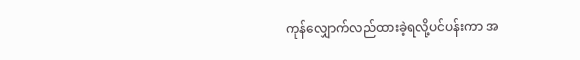ကုန်လျှောက်လည်ထားခဲ့ရလို့ပင်ပန်းကာ အ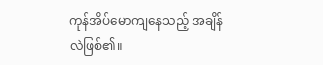ကုန်အိပ်မောကျနေသည့် အချိန်လဲဖြစ်၏။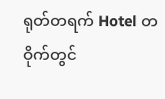ရုတ်တရက် Hotel တဝိုက်တွင်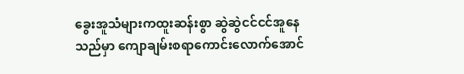ခွေးအူသံများကထူးဆန်းစွာ ဆွဲဆွဲငင်ငင်အူနေသည်မှာ ကျောချမ်းစရာကောင်းလောက်အောင်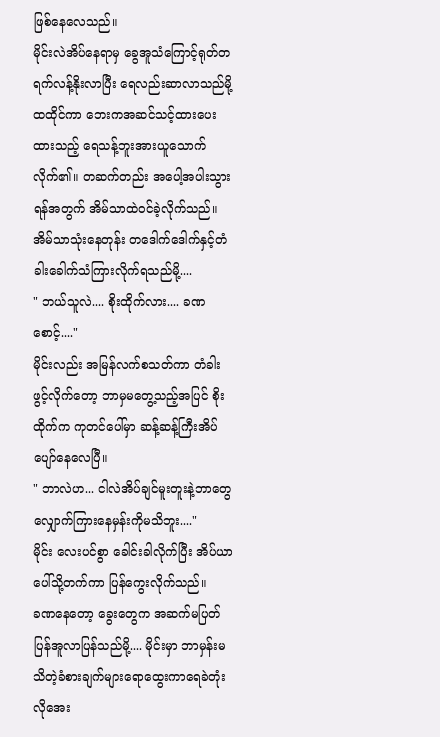ဖြစ်နေလေသည်။
မိုင်းလဲအိပ်နေရာမှ ခွေအူသံကြောင့်ရုတ်တရက်လန့်နိုးလာပြီး ရေလည်းဆာလာသည်မို့ ထထိုင်ကာ ဘေးကအဆင်သင့်ထားပေးထားသည့် ရေသန့်ဘူးအားယူသောက်လိုက်၏။ တဆက်တည်း အပေါ့အပါးသွားရန်အတွက် အိမ်သာထဲဝင်ခဲ့လိုက်သည်။
အိမ်သာသုံးနေတုန်း တဒေါက်ဒေါက်နှင့်တံခါးခေါက်သံကြားလိုက်ရသည်မို့....
" ဘယ်သူလဲ.... စိုးထိုက်လား.... ခဏစောင့်...."
မိုင်းလည်း အမြန်လက်စသတ်ကာ တံခါးဖွင့်လိုက်တော့ ဘာမှမတွေ့သည့်အပြင် စိုးထိုက်က ကုတင်ပေါ်မှာ ဆန့်ဆန့်ကြီးအိပ်ပျော်နေလေပြီ။
" ဘာလဲဟ... ငါလဲအိပ်ချင်မူးတူးနဲ့ဘာတွေလျှောက်ကြားနေမှန်းကိုမသိဘူး...."
မိုင်း လေးပင်စွာ ခေါင်းခါလိုက်ပြီး အိပ်ယာပေါ်သို့တက်ကာ ပြန်ကွေးလိုက်သည်။
ခဏနေတော့ ခွေးတွေက အဆက်မပြတ်ပြန်အူလာပြန်သည်မို့.... မိုင်းမှာ ဘာမှန်းမသိတဲ့ခံစားချက်များရောထွေးကာရေခဲတုံးလိုအေး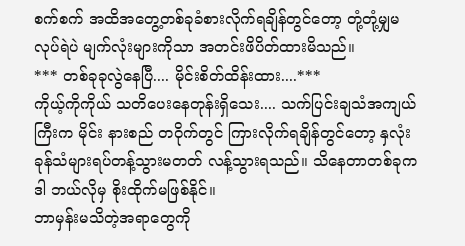စက်စက် အထိအတွေ့တစ်ခုခံစားလိုက်ရချိန်တွင်တော့ တုံ့တုံ့မျှမလုပ်ရဲပဲ မျက်လုံးများကိုသာ အတင်းဖိပိတ်ထားမိသည်။
*** တစ်ခုခုလွဲနေပြီ.... မိုင်းစိတ်ထိန်းထား....***
ကိုယ့်ကိုကိုယ် သတိပေးနေတုန်းရှိသေး.... သက်ပြင်းချသံအကျယ်ကြီးက မိုင်း နားစည် တဝိုက်တွင် ကြားလိုက်ရချိန်တွင်တော့ နှလုံးခုန်သံများရပ်တန့်သွားမတတ် လန့်သွားရသည်။ သိနေတာတစ်ခုက ဒါ ဘယ်လိုမှ စိုးထိုက်မဖြစ်နိုင်။
ဘာမှန်းမသိတဲ့အရာတွေကို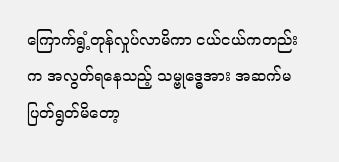ကြောက်ရွံ့တုန်လှုပ်လာမိကာ ငယ်ငယ်ကတည်းက အလွတ်ရနေသည့် သမ္ဗုဒ္ဓေအား အဆက်မပြတ်ရွတ်မိတော့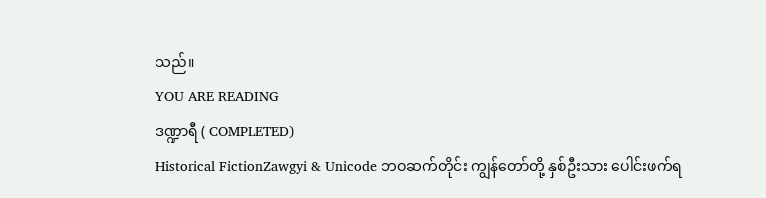သည်။
YOU ARE READING
ဒဏ္ဍာရီ ( COMPLETED)
Historical FictionZawgyi & Unicode ဘဝဆက်တိုင်း ကျွန်တော်တို့ နှစ်ဦးသား ပေါင်းဖက်ရ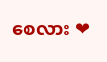စေလား ❤